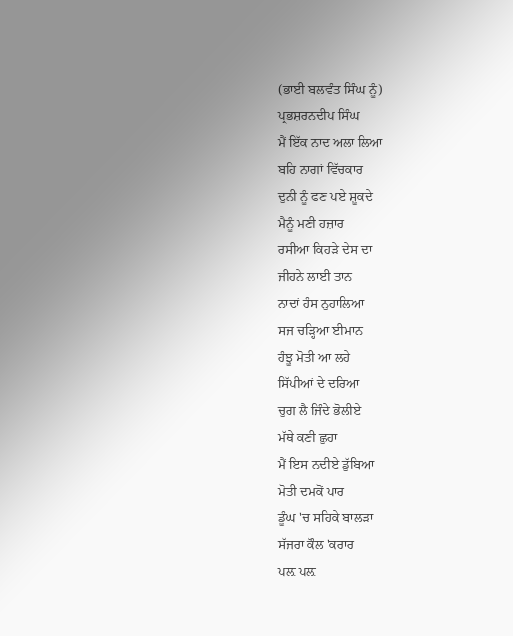(ਭਾਈ ਬਲਵੰਤ ਸਿੰਘ ਨੂੰ)
ਪ੍ਰਭਸ਼ਰਨਦੀਪ ਸਿੰਘ
ਮੈਂ ਇੱਕ ਨਾਦ ਅਲਾ ਲਿਆ
ਬਹਿ ਨਾਗਾਂ ਵਿੱਚਕਾਰ
ਦੁਨੀ ਨੂੰ ਫਣ ਪਏ ਸ਼ੂਕਦੇ
ਮੈਨੂੰ ਮਣੀ ਹਜ਼ਾਰ
ਰਸੀਆ ਕਿਹੜੇ ਦੇਸ ਦਾ
ਜੀਹਨੇ ਲਾਈ ਤਾਨ
ਨਾਦਾਂ ਹੰਸ ਨੁਹਾਲਿਆ
ਸਜ ਚੜ੍ਹਿਆ ਈਮਾਨ
ਹੰਝੂ ਮੋਤੀ ਆ ਲਹੇ
ਸਿੱਪੀਆਂ ਦੇ ਦਰਿਆ
ਚੁਗ ਲੈ ਜਿੰਦੇ ਭੋਲੀਏ
ਮੱਥੇ ਕਣੀ ਛੁਹਾ
ਮੈਂ ਇਸ ਨਦੀਏ ਡੁੱਬਿਆ
ਮੋਤੀ ਦਮਕੋਂ ਪਾਰ
ਡੂੰਘ 'ਚ ਸਹਿਕੇ ਬਾਲੜਾ
ਸੱਜਰਾ ਕੌਲ 'ਕਰਾਰ
ਪਲ਼ ਪਲ਼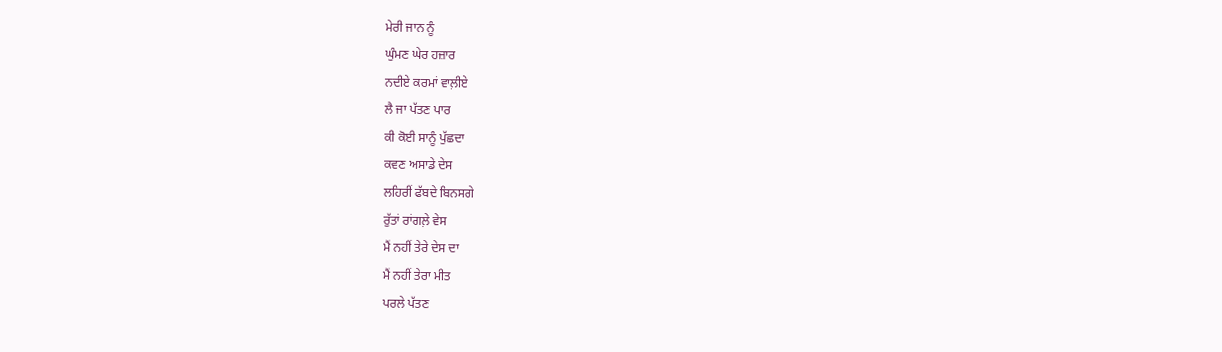ਮੇਰੀ ਜਾਨ ਨੂੰ
ਘੁੰਮਣ ਘੇਰ ਹਜ਼ਾਰ
ਨਦੀਏ ਕਰਮਾਂ ਵਾਲ਼ੀਏ
ਲੈ ਜਾ ਪੱਤਣ ਪਾਰ
ਕੀ ਕੋਈ ਸਾਨੂੰ ਪੁੱਛਦਾ
ਕਵਣ ਅਸਾਡੇ ਦੇਸ
ਲਹਿਰੀਂ ਫੱਬਦੇ ਬਿਨਸਗੇ
ਰੁੱਤਾਂ ਰਾਂਗਲ਼ੇ ਵੇਸ
ਮੈਂ ਨਹੀਂ ਤੇਰੇ ਦੇਸ ਦਾ
ਮੈਂ ਨਹੀਂ ਤੇਰਾ ਮੀਤ
ਪਰਲੇ ਪੱਤਣ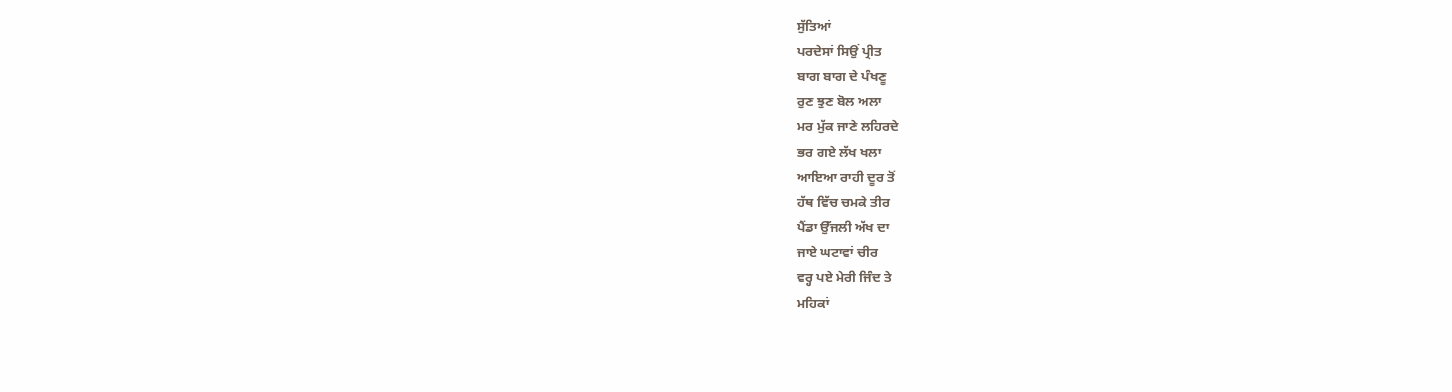ਸੁੱਤਿਆਂ
ਪਰਦੇਸਾਂ ਸਿਉਂ ਪ੍ਰੀਤ
ਬਾਗ ਬਾਗ ਦੇ ਪੰਖਣੂ
ਰੁਣ ਝੁਣ ਬੋਲ ਅਲਾ
ਮਰ ਮੁੱਕ ਜਾਣੇ ਲਹਿਰਦੇ
ਭਰ ਗਏ ਲੱਖ ਖਲਾ
ਆਇਆ ਰਾਹੀ ਦੂਰ ਤੋਂ
ਹੱਥ ਵਿੱਚ ਚਮਕੇ ਤੀਰ
ਪੈਂਡਾ ਉੱਜਲੀ ਅੱਖ ਦਾ
ਜਾਏ ਘਟਾਵਾਂ ਚੀਰ
ਵਰ੍ਹ ਪਏ ਮੇਰੀ ਜਿੰਦ ਤੇ
ਮਹਿਕਾਂ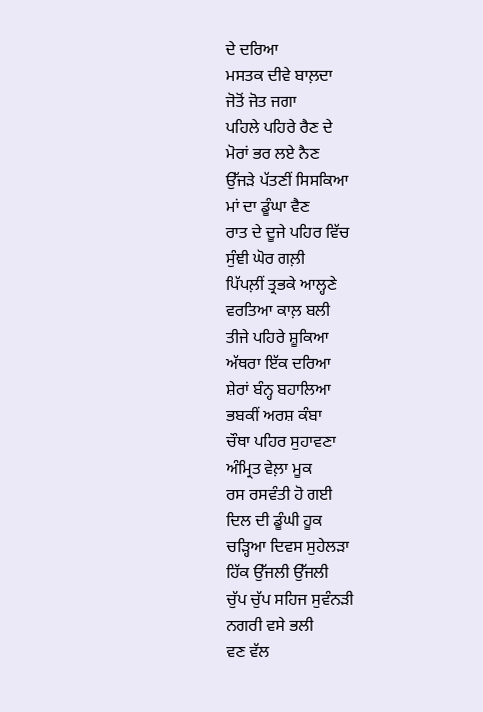ਦੇ ਦਰਿਆ
ਮਸਤਕ ਦੀਵੇ ਬਾਲ਼ਦਾ
ਜੋਤੋਂ ਜੋਤ ਜਗਾ
ਪਹਿਲੇ ਪਹਿਰੇ ਰੈਣ ਦੇ
ਮੋਰਾਂ ਭਰ ਲਏ ਨੈਣ
ਉੱਜੜੇ ਪੱਤਣੀਂ ਸਿਸਕਿਆ
ਮਾਂ ਦਾ ਡੂੰਘਾ ਵੈਣ
ਰਾਤ ਦੇ ਦੂਜੇ ਪਹਿਰ ਵਿੱਚ
ਸੁੰਞੀ ਘੋਰ ਗਲ਼ੀ
ਪਿੱਪਲ਼ੀਂ ਤ੍ਰਭਕੇ ਆਲ੍ਹਣੇ
ਵਰਤਿਆ ਕਾਲ਼ ਬਲੀ
ਤੀਜੇ ਪਹਿਰੇ ਸ਼ੂਕਿਆ
ਅੱਥਰਾ ਇੱਕ ਦਰਿਆ
ਸ਼ੇਰਾਂ ਬੰਨ੍ਹ ਬਹਾਲਿਆ
ਭਬਕੀਂ ਅਰਸ਼ ਕੰਬਾ
ਚੌਥਾ ਪਹਿਰ ਸੁਹਾਵਣਾ
ਅੰਮ੍ਰਿਤ ਵੇਲ਼ਾ ਮੂਕ
ਰਸ ਰਸਵੰਤੀ ਹੋ ਗਈ
ਦਿਲ ਦੀ ਡੂੰਘੀ ਹੂਕ
ਚੜ੍ਹਿਆ ਦਿਵਸ ਸੁਹੇਲੜਾ
ਹਿੱਕ ਉੱਜਲੀ ਉੱਜਲੀ
ਚੁੱਪ ਚੁੱਪ ਸਹਿਜ ਸੁਵੰਨੜੀ
ਨਗਰੀ ਵਸੇ ਭਲੀ
ਵਣ ਵੱਲ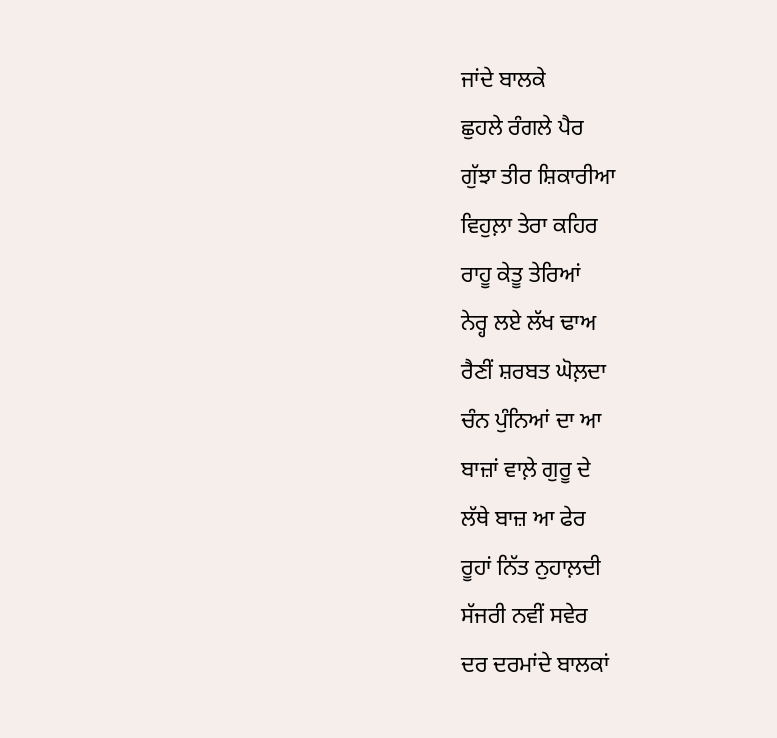ਜਾਂਦੇ ਬਾਲਕੇ
ਛੁਹਲੇ ਰੰਗਲੇ ਪੈਰ
ਗੁੱਝਾ ਤੀਰ ਸ਼ਿਕਾਰੀਆ
ਵਿਹੁਲ਼ਾ ਤੇਰਾ ਕਹਿਰ
ਰਾਹੂ ਕੇਤੂ ਤੇਰਿਆਂ
ਨੇਰ੍ਹ ਲਏ ਲੱਖ ਢਾਅ
ਰੈਣੀਂ ਸ਼ਰਬਤ ਘੋਲ਼ਦਾ
ਚੰਨ ਪੁੰਨਿਆਂ ਦਾ ਆ
ਬਾਜ਼ਾਂ ਵਾਲ਼ੇ ਗੁਰੂ ਦੇ
ਲੱਥੇ ਬਾਜ਼ ਆ ਫੇਰ
ਰੂਹਾਂ ਨਿੱਤ ਨੁਹਾਲ਼ਦੀ
ਸੱਜਰੀ ਨਵੀਂ ਸਵੇਰ
ਦਰ ਦਰਮਾਂਦੇ ਬਾਲਕਾਂ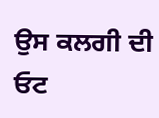ਉਸ ਕਲਗੀ ਦੀ ਓਟ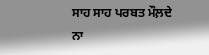ਸਾਹ ਸਾਹ ਪਰਬਤ ਮੌਲ਼ਦੇ
ਨਾ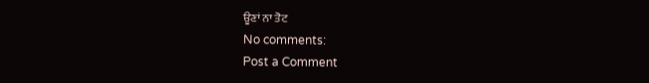ਊਣਾਂ ਨਾ ਤੋਟ
No comments:
Post a Comment